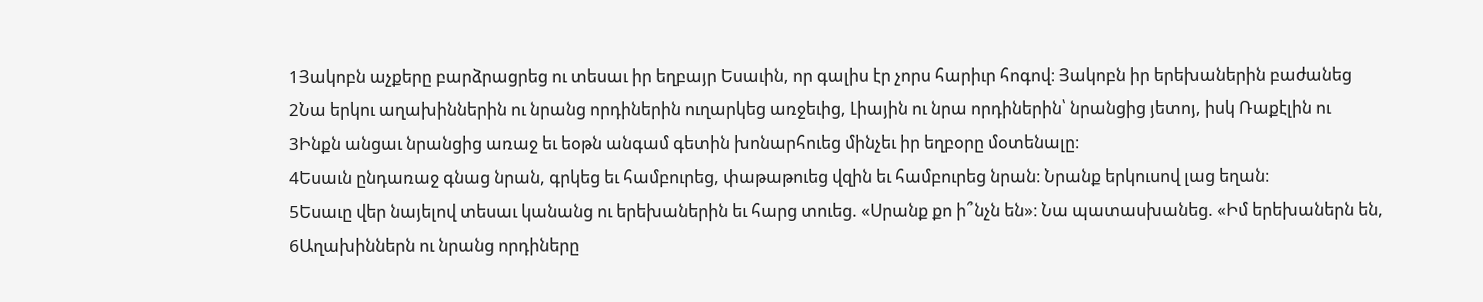1Յակոբն աչքերը բարձրացրեց ու տեսաւ իր եղբայր Եսաւին, որ գալիս էր չորս հարիւր հոգով։ Յակոբն իր երեխաներին բաժանեց
2Նա երկու աղախիններին ու նրանց որդիներին ուղարկեց առջեւից, Լիային ու նրա որդիներին՝ նրանցից յետոյ, իսկ Ռաքէլին ու
3Ինքն անցաւ նրանցից առաջ եւ եօթն անգամ գետին խոնարհուեց մինչեւ իր եղբօրը մօտենալը։
4Եսաւն ընդառաջ գնաց նրան, գրկեց եւ համբուրեց, փաթաթուեց վզին եւ համբուրեց նրան։ Նրանք երկուսով լաց եղան։
5Եսաւը վեր նայելով տեսաւ կանանց ու երեխաներին եւ հարց տուեց. «Սրանք քո ի՞նչն են»։ Նա պատասխանեց. «Իմ երեխաներն են,
6Աղախիններն ու նրանց որդիները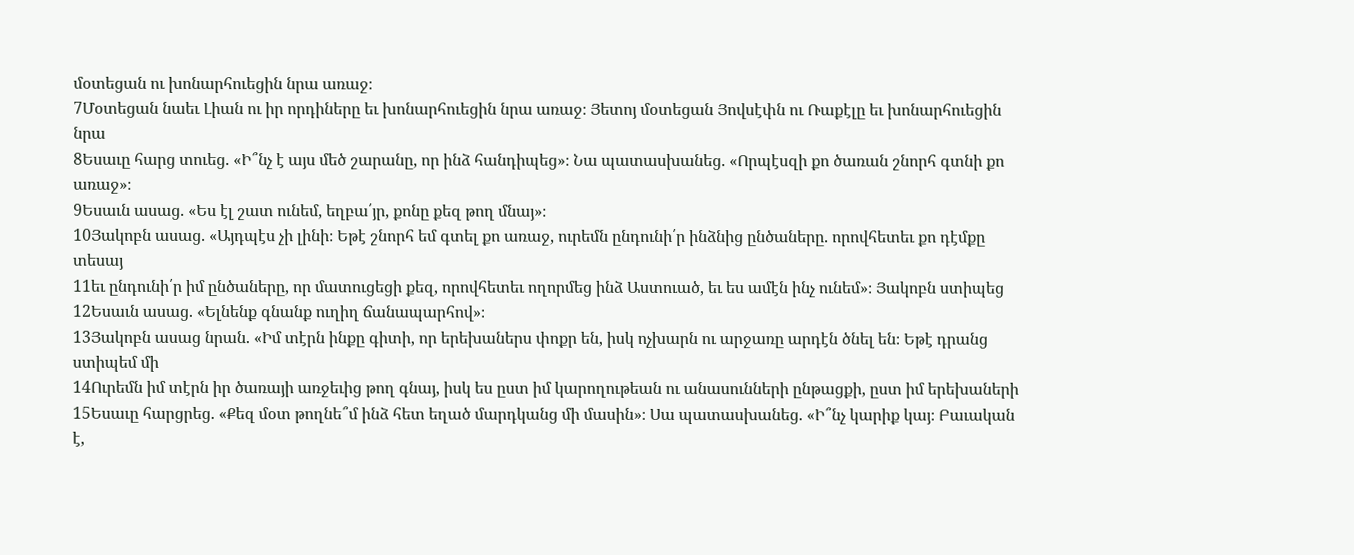մօտեցան ու խոնարհուեցին նրա առաջ։
7Մօտեցան նաեւ Լիան ու իր որդիները եւ խոնարհուեցին նրա առաջ։ Յետոյ մօտեցան Յովսէփն ու Ռաքէլը եւ խոնարհուեցին նրա
8Եսաւը հարց տուեց. «Ի՞նչ է այս մեծ շարանը, որ ինձ հանդիպեց»։ Նա պատասխանեց. «Որպէսզի քո ծառան շնորհ գտնի քո առաջ»։
9Եսաւն ասաց. «Ես էլ շատ ունեմ, եղբա՛յր, քոնը քեզ թող մնայ»։
10Յակոբն ասաց. «Այդպէս չի լինի։ Եթէ շնորհ եմ գտել քո առաջ, ուրեմն ընդունի՛ր ինձնից ընծաները. որովհետեւ քո դէմքը տեսայ
11եւ ընդունի՛ր իմ ընծաները, որ մատուցեցի քեզ, որովհետեւ ողորմեց ինձ Աստուած, եւ ես ամէն ինչ ունեմ»։ Յակոբն ստիպեց
12Եսաւն ասաց. «Ելնենք գնանք ուղիղ ճանապարհով»։
13Յակոբն ասաց նրան. «Իմ տէրն ինքը գիտի, որ երեխաներս փոքր են, իսկ ոչխարն ու արջառը արդէն ծնել են։ Եթէ դրանց ստիպեմ մի
14Ուրեմն իմ տէրն իր ծառայի առջեւից թող գնայ, իսկ ես ըստ իմ կարողութեան ու անասունների ընթացքի, ըստ իմ երեխաների
15Եսաւը հարցրեց. «Քեզ մօտ թողնե՞մ ինձ հետ եղած մարդկանց մի մասին»։ Սա պատասխանեց. «Ի՞նչ կարիք կայ։ Բաւական է,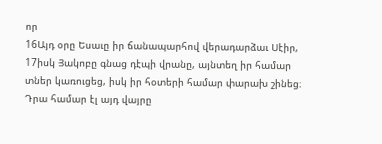որ
16Այդ օրը Եսաւը իր ճանապարհով վերադարձաւ Սէիր,
17իսկ Յակոբը գնաց դէպի վրանը, այնտեղ իր համար տներ կառուցեց, իսկ իր հօտերի համար փարախ շինեց։ Դրա համար էլ այդ վայրը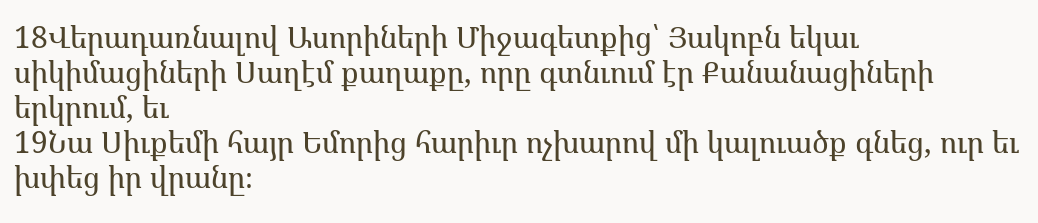18Վերադառնալով Ասորիների Միջագետքից՝ Յակոբն եկաւ սիկիմացիների Սաղէմ քաղաքը, որը գտնւում էր Քանանացիների երկրում, եւ
19Նա Սիւքեմի հայր Եմորից հարիւր ոչխարով մի կալուածք գնեց, ուր եւ խփեց իր վրանը։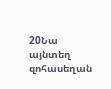20Նա այնտեղ զոհասեղան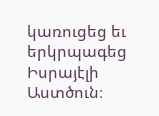կառուցեց եւ երկրպագեց Իսրայէլի Աստծուն։